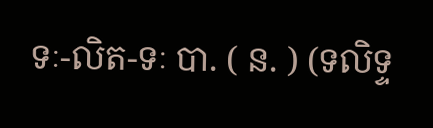ទៈ-លិត-ទៈ បា. ( ន. ) (ទលិទ្ទ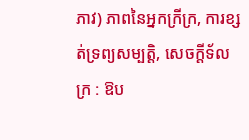ភាវ) ភាពនៃអ្នកក្រីក្រ, ការខ្សត់ទ្រព្យសម្បត្តិ, សេចក្ដីទ័លក្រ : ឱប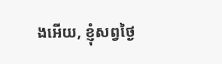ងអើយ, ខ្ញុំសព្វថ្ងៃ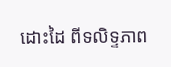ដោះដៃ ពីទលិទ្ទភាព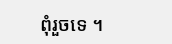ពុំរួចទេ ។